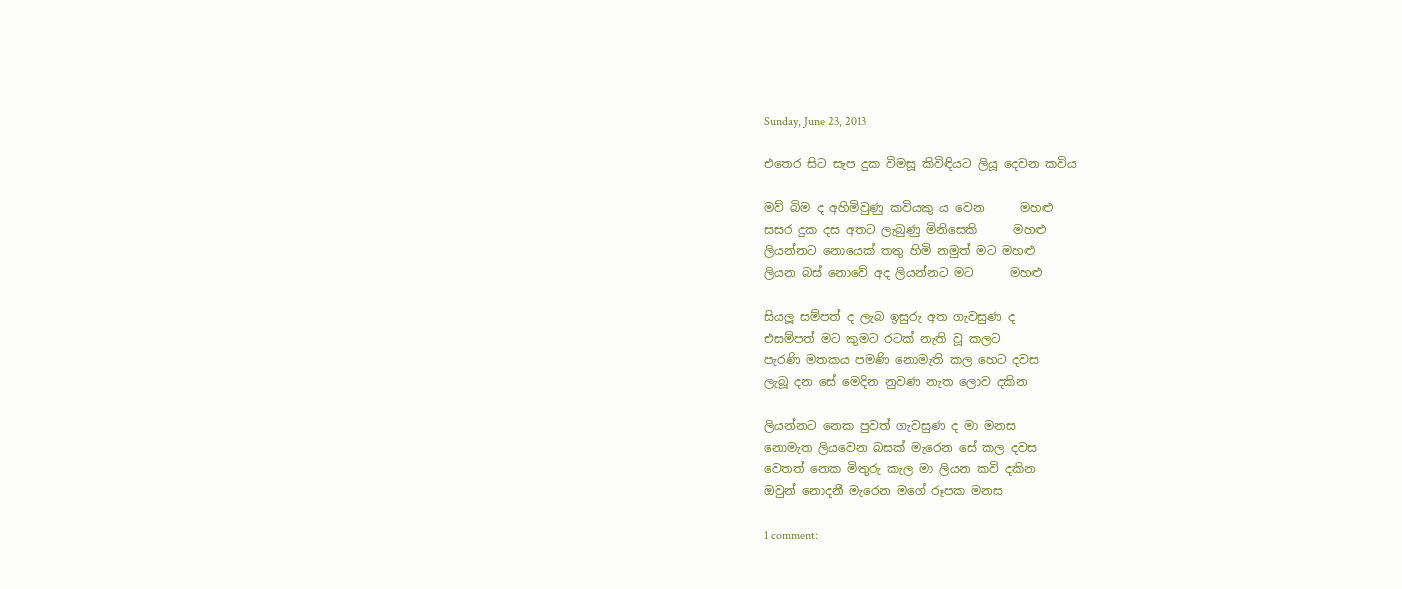Sunday, June 23, 2013

එතෙර සිට සැප දුක විමසූ කිවිඳියට ලියූ දෙවන කවිය

මව් බිම ද අහිමිවුණු කවියකු ය වෙන      මහළු
සසර දුක දස අතට ලැබුණු මිනිසෙකි      මහළු
ලියන්නට නොයෙක් තතු හිමි නමුත් මට මහළු
ලියන බස් නොවේ අද ලියන්නට මට      මහළු

සියලූ සම්පත් ද ලැබ ඉසුරු අත ගැවසුණ ද
එසම්පත් මට කුමට රටක් නැති වූ කලට
පැරණි මතකය පමණි නොමැති කල හෙට දවස
ලැබූ දන සේ මෙදින නුවණ නැත ලොව දකින

ලියන්නට නෙක පුවත් ගැවසුණ ද මා මනස
නොමැත ලියවෙන බසක් මැරෙන සේ කල දවස
වෙතත් නෙක මිතුරු කැල මා ලියන කවි දකින
ඔවුන් නොදනී මැරෙන මගේ රූපක මනස

1 comment: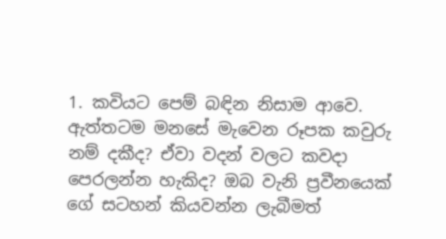1. කවියට පෙම් බඳින නිසාම ආවෙ. ඇත්තටම මනසේ මැවෙන රූපක කවුරු නම් දකීද? ඒවා වදන් වලට කවදා පෙරලන්න හැකිද? ඔබ වැනි ප්‍රවීනයෙක් ගේ සටහන් කියවන්න ලැබීමත්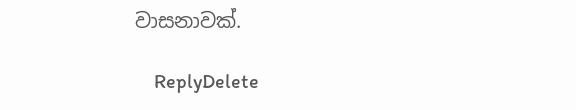වාසනාවක්.

    ReplyDelete